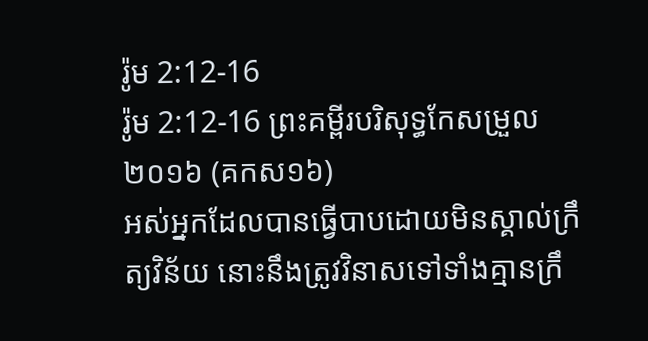រ៉ូម 2:12-16
រ៉ូម 2:12-16 ព្រះគម្ពីរបរិសុទ្ធកែសម្រួល ២០១៦ (គកស១៦)
អស់អ្នកដែលបានធ្វើបាបដោយមិនស្គាល់ក្រឹត្យវិន័យ នោះនឹងត្រូវវិនាសទៅទាំងគ្មានក្រឹ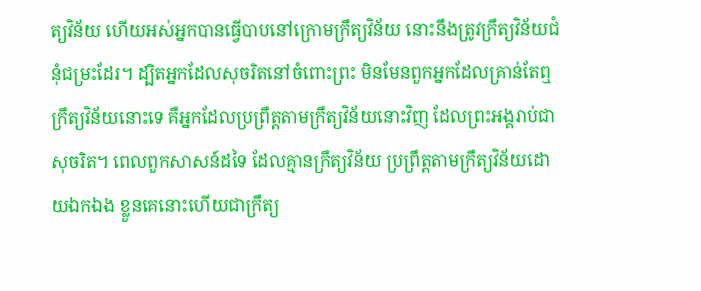ត្យវិន័យ ហើយអស់អ្នកបានធ្វើបាបនៅក្រោមក្រឹត្យវិន័យ នោះនឹងត្រូវក្រឹត្យវិន័យជំនុំជម្រះដែរ។ ដ្បិតអ្នកដែលសុចរិតនៅចំពោះព្រះ មិនមែនពួកអ្នកដែលគ្រាន់តែឮក្រឹត្យវិន័យនោះទេ គឺអ្នកដែលប្រព្រឹត្តតាមក្រឹត្យវិន័យនោះវិញ ដែលព្រះអង្គរាប់ជាសុចរិត។ ពេលពួកសាសន៍ដទៃ ដែលគ្មានក្រឹត្យវិន័យ ប្រព្រឹត្តតាមក្រឹត្យវិន័យដោយឯកឯង ខ្លួនគេនោះហើយជាក្រឹត្យ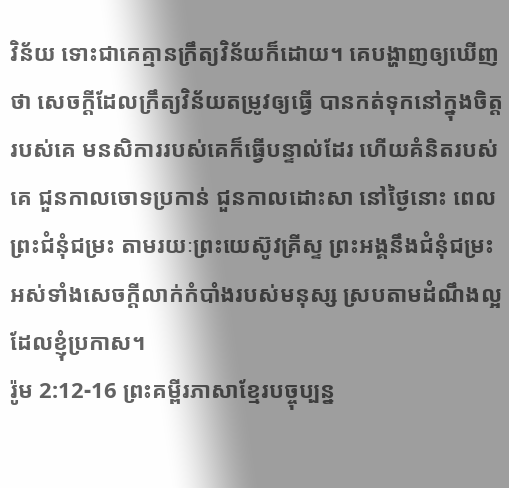វិន័យ ទោះជាគេគ្មានក្រឹត្យវិន័យក៏ដោយ។ គេបង្ហាញឲ្យឃើញថា សេចក្ដីដែលក្រឹត្យវិន័យតម្រូវឲ្យធ្វើ បានកត់ទុកនៅក្នុងចិត្តរបស់គេ មនសិការរបស់គេក៏ធ្វើបន្ទាល់ដែរ ហើយគំនិតរបស់គេ ជួនកាលចោទប្រកាន់ ជួនកាលដោះសា នៅថ្ងៃនោះ ពេលព្រះជំនុំជម្រះ តាមរយៈព្រះយេស៊ូវគ្រីស្ទ ព្រះអង្គនឹងជំនុំជម្រះអស់ទាំងសេចក្ដីលាក់កំបាំងរបស់មនុស្ស ស្របតាមដំណឹងល្អដែលខ្ញុំប្រកាស។
រ៉ូម 2:12-16 ព្រះគម្ពីរភាសាខ្មែរបច្ចុប្បន្ន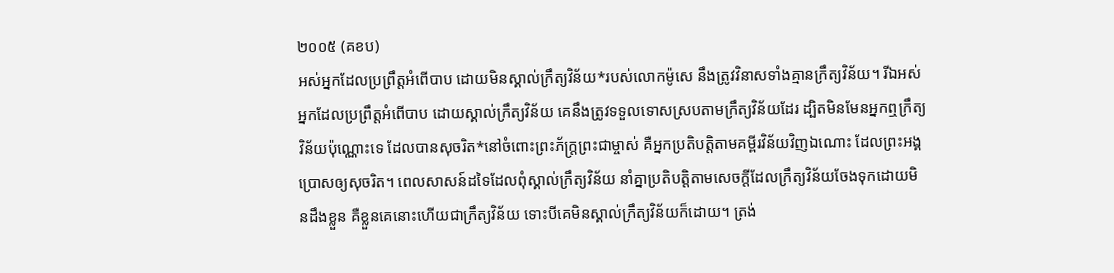២០០៥ (គខប)
អស់អ្នកដែលប្រព្រឹត្តអំពើបាប ដោយមិនស្គាល់ក្រឹត្យវិន័យ*របស់លោកម៉ូសេ នឹងត្រូវវិនាសទាំងគ្មានក្រឹត្យវិន័យ។ រីឯអស់អ្នកដែលប្រព្រឹត្តអំពើបាប ដោយស្គាល់ក្រឹត្យវិន័យ គេនឹងត្រូវទទួលទោសស្របតាមក្រឹត្យវិន័យដែរ ដ្បិតមិនមែនអ្នកឮក្រឹត្យវិន័យប៉ុណ្ណោះទេ ដែលបានសុចរិត*នៅចំពោះព្រះភ័ក្ត្រព្រះជាម្ចាស់ គឺអ្នកប្រតិបត្តិតាមគម្ពីរវិន័យវិញឯណោះ ដែលព្រះអង្គប្រោសឲ្យសុចរិត។ ពេលសាសន៍ដទៃដែលពុំស្គាល់ក្រឹត្យវិន័យ នាំគ្នាប្រតិបត្តិតាមសេចក្ដីដែលក្រឹត្យវិន័យចែងទុកដោយមិនដឹងខ្លួន គឺខ្លួនគេនោះហើយជាក្រឹត្យវិន័យ ទោះបីគេមិនស្គាល់ក្រឹត្យវិន័យក៏ដោយ។ ត្រង់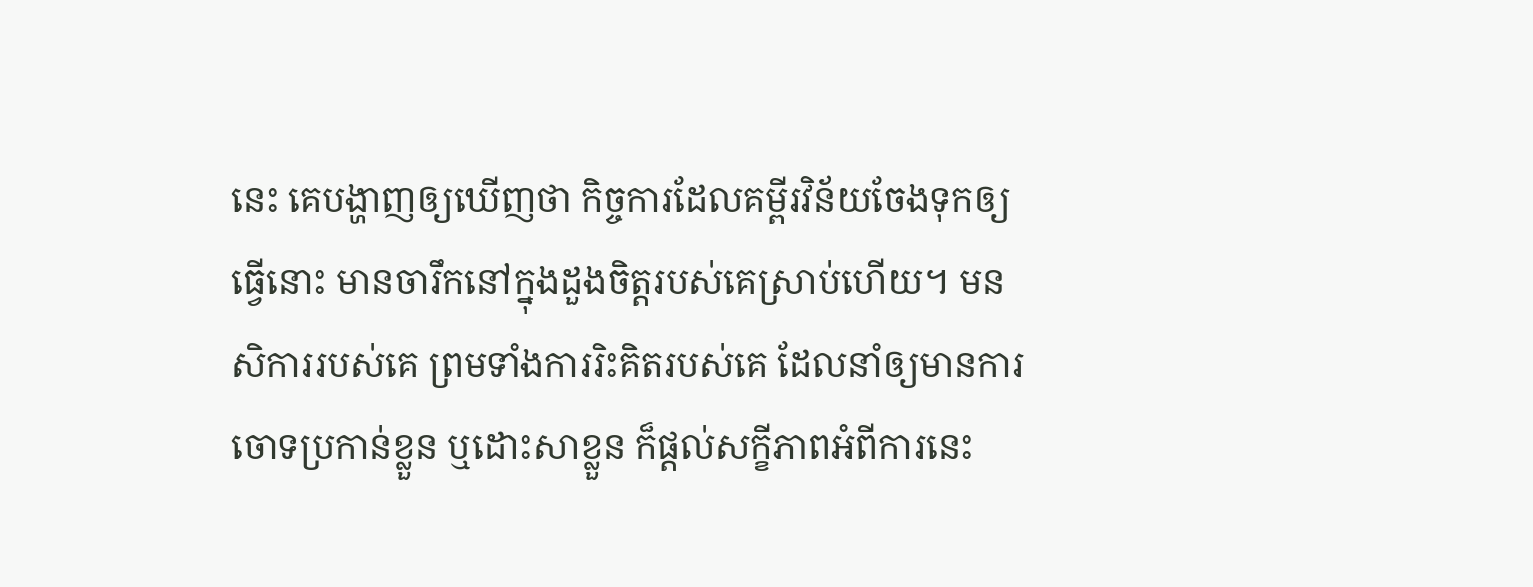នេះ គេបង្ហាញឲ្យឃើញថា កិច្ចការដែលគម្ពីរវិន័យចែងទុកឲ្យធ្វើនោះ មានចារឹកនៅក្នុងដួងចិត្តរបស់គេស្រាប់ហើយ។ មនសិការរបស់គេ ព្រមទាំងការរិះគិតរបស់គេ ដែលនាំឲ្យមានការចោទប្រកាន់ខ្លួន ឬដោះសាខ្លួន ក៏ផ្ដល់សក្ខីភាពអំពីការនេះ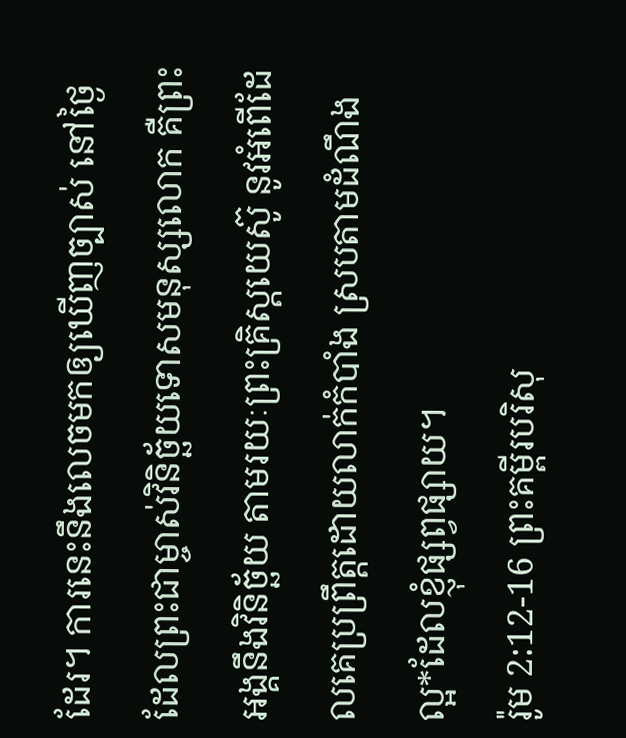ដែរ។ ការនេះនឹងលេចមកឲ្យឃើញច្បាស់ នៅថ្ងៃដែលព្រះជាម្ចាស់វិនិច្ឆ័យទោសមនុស្សលោក គឺព្រះអង្គនឹងវិនិច្ឆ័យ តាមរយៈព្រះគ្រិស្តយេស៊ូ នូវអំពើដែលគេប្រព្រឹត្តដោយលាក់កំបាំង ស្របតាមដំណឹងល្អ*ដែលខ្ញុំផ្សព្វផ្សាយ។
រ៉ូម 2:12-16 ព្រះគម្ពីរបរិសុ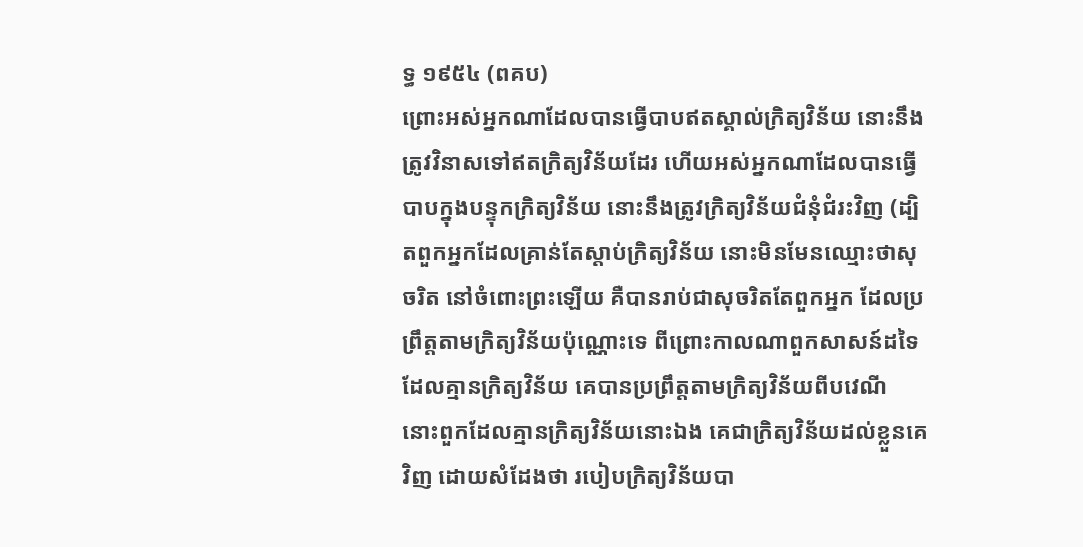ទ្ធ ១៩៥៤ (ពគប)
ព្រោះអស់អ្នកណាដែលបានធ្វើបាបឥតស្គាល់ក្រិត្យវិន័យ នោះនឹងត្រូវវិនាសទៅឥតក្រិត្យវិន័យដែរ ហើយអស់អ្នកណាដែលបានធ្វើបាបក្នុងបន្ទុកក្រិត្យវិន័យ នោះនឹងត្រូវក្រិត្យវិន័យជំនុំជំរះវិញ (ដ្បិតពួកអ្នកដែលគ្រាន់តែស្តាប់ក្រិត្យវិន័យ នោះមិនមែនឈ្មោះថាសុចរិត នៅចំពោះព្រះឡើយ គឺបានរាប់ជាសុចរិតតែពួកអ្នក ដែលប្រព្រឹត្តតាមក្រិត្យវិន័យប៉ុណ្ណោះទេ ពីព្រោះកាលណាពួកសាសន៍ដទៃ ដែលគ្មានក្រិត្យវិន័យ គេបានប្រព្រឹត្តតាមក្រិត្យវិន័យពីបវេណី នោះពួកដែលគ្មានក្រិត្យវិន័យនោះឯង គេជាក្រិត្យវិន័យដល់ខ្លួនគេវិញ ដោយសំដែងថា របៀបក្រិត្យវិន័យបា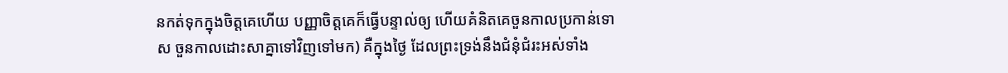នកត់ទុកក្នុងចិត្តគេហើយ បញ្ញាចិត្តគេក៏ធ្វើបន្ទាល់ឲ្យ ហើយគំនិតគេចួនកាលប្រកាន់ទោស ចួនកាលដោះសាគ្នាទៅវិញទៅមក) គឺក្នុងថ្ងៃ ដែលព្រះទ្រង់នឹងជំនុំជំរះអស់ទាំង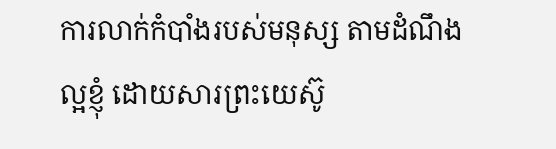ការលាក់កំបាំងរបស់មនុស្ស តាមដំណឹងល្អខ្ញុំ ដោយសារព្រះយេស៊ូ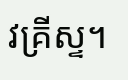វគ្រីស្ទ។